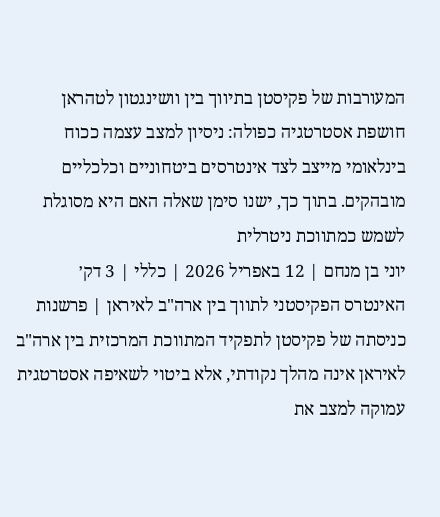המעורבות של פקיסטן בתיווך בין וושינגטון לטהראן חושפת אסטרטגיה כפולה: ניסיון למצב עצמה ככוח בינלאומי מייצב לצד אינטרסים ביטחוניים וכלכליים מובהקים. בתוך כך, ישנו סימן שאלה האם היא מסוגלת לשמש כמתווכת ניטרלית
יוני בן מנחם | 12 באפריל 2026 | כללי | 3 דק׳
האינטרס הפקיסטני לתווך בין ארה"ב לאיראן | פרשנות
כניסתה של פקיסטן לתפקיד המתווכת המרכזית בין ארה"ב לאיראן אינה מהלך נקודתי, אלא ביטוי לשאיפה אסטרטגית עמוקה למצב את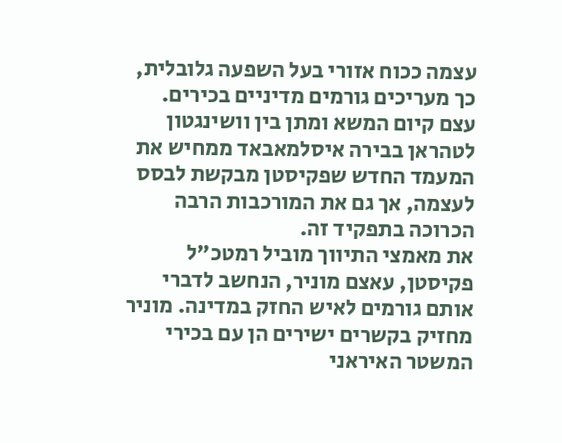עצמה ככוח אזורי בעל השפעה גלובלית, כך מעריכים גורמים מדיניים בכירים.
עצם קיום המשא ומתן בין וושינגטון לטהראן בבירה איסלמאבאד ממחיש את המעמד החדש שפקיסטן מבקשת לבסס לעצמה, אך גם את המורכבות הרבה הכרוכה בתפקיד זה.
את מאמצי התיווך מוביל רמטכ"ל פקיסטן, עאצם מוניר, הנחשב לדברי אותם גורמים לאיש החזק במדינה. מוניר מחזיק בקשרים ישירים הן עם בכירי המשטר האיראני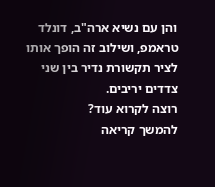והן עם נשיא ארה"ב, דונלד טראמפ, ושילוב זה הופך אותו לציר תקשורת נדיר בין שני צדדים יריבים.
רוצה לקרוא עוד?
להמשך קריאה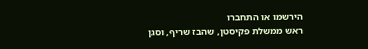הירשמו או התחברו
ראש ממשלת פקיסטן, שהבז שריף, וסגן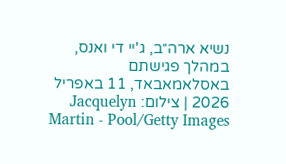נשיא ארה״ב, ג'יי די ואנס, במהלך פגישתם באסלאמאבאד, 11 באפריל 2026 | צילום: Jacquelyn Martin - Pool/Getty Images